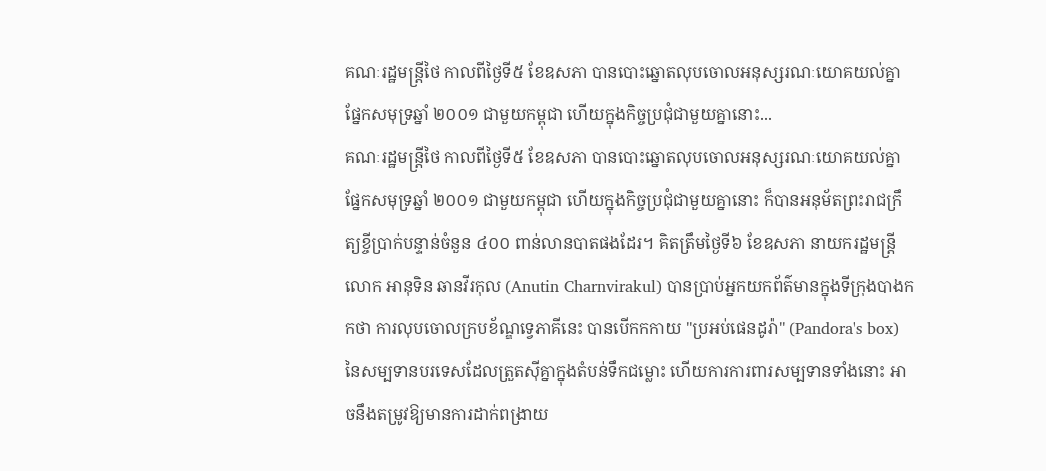គណៈរដ្ឋមន្ត្រីថៃ កាលពីថ្ងៃទី៥ ខែឧសភា បានបោះឆ្នោតលុបចោលអនុស្សរណៈយោគយល់គ្នាផ្នែកសមុទ្រឆ្នាំ ២០០១ ជាមួយកម្ពុជា ហើយក្នុងកិច្ចប្រជុំជាមួយគ្នានោះ...
គណៈរដ្ឋមន្ត្រីថៃ កាលពីថ្ងៃទី៥ ខែឧសភា បានបោះឆ្នោតលុបចោលអនុស្សរណៈយោគយល់គ្នាផ្នែកសមុទ្រឆ្នាំ ២០០១ ជាមួយកម្ពុជា ហើយក្នុងកិច្ចប្រជុំជាមួយគ្នានោះ ក៏បានអនុម័តព្រះរាជក្រឹត្យខ្ចីប្រាក់បន្ទាន់ចំនួន ៤០០ ពាន់លានបាតផងដែរ។ គិតត្រឹមថ្ងៃទី៦ ខែឧសភា នាយករដ្ឋមន្ត្រី លោក អានុទិន ឆានវីរកុល (Anutin Charnvirakul) បានប្រាប់អ្នកយកព័ត៌មានក្នុងទីក្រុងបាងកកថា ការលុបចោលក្របខ័ណ្ឌទ្វេភាគីនេះ បានបើកកកាយ "ប្រអប់ផេនដូរ៉ា" (Pandora's box) នៃសម្បទានបរទេសដែលត្រួតស៊ីគ្នាក្នុងតំបន់ទឹកជម្លោះ ហើយការការពារសម្បទានទាំងនោះ អាចនឹងតម្រូវឱ្យមានការដាក់ពង្រាយ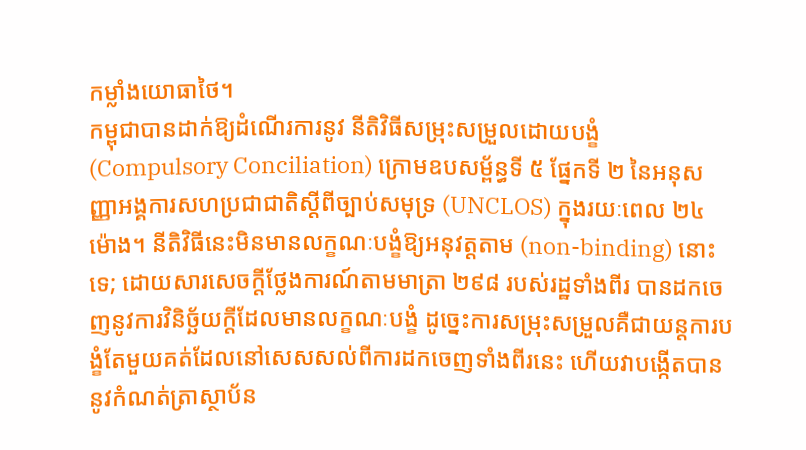កម្លាំងយោធាថៃ។
កម្ពុជាបានដាក់ឱ្យដំណើរការនូវ នីតិវិធីសម្រុះសម្រួលដោយបង្ខំ (Compulsory Conciliation) ក្រោមឧបសម្ព័ន្ធទី ៥ ផ្នែកទី ២ នៃអនុសញ្ញាអង្គការសហប្រជាជាតិស្តីពីច្បាប់សមុទ្រ (UNCLOS) ក្នុងរយៈពេល ២៤ ម៉ោង។ នីតិវិធីនេះមិនមានលក្ខណៈបង្ខំឱ្យអនុវត្តតាម (non-binding) នោះទេ; ដោយសារសេចក្តីថ្លែងការណ៍តាមមាត្រា ២៩៨ របស់រដ្ឋទាំងពីរ បានដកចេញនូវការវិនិច្ឆ័យក្តីដែលមានលក្ខណៈបង្ខំ ដូច្នេះការសម្រុះសម្រួលគឺជាយន្តការបង្ខំតែមួយគត់ដែលនៅសេសសល់ពីការដកចេញទាំងពីរនេះ ហើយវាបង្កើតបាននូវកំណត់ត្រាស្ថាប័ន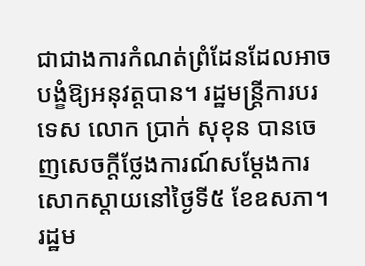ជាជាងការកំណត់ព្រំដែនដែលអាចបង្ខំឱ្យអនុវត្តបាន។ រដ្ឋមន្ត្រីការបរទេស លោក ប្រាក់ សុខុន បានចេញសេចក្តីថ្លែងការណ៍សម្តែងការសោកស្តាយនៅថ្ងៃទី៥ ខែឧសភា។ រដ្ឋម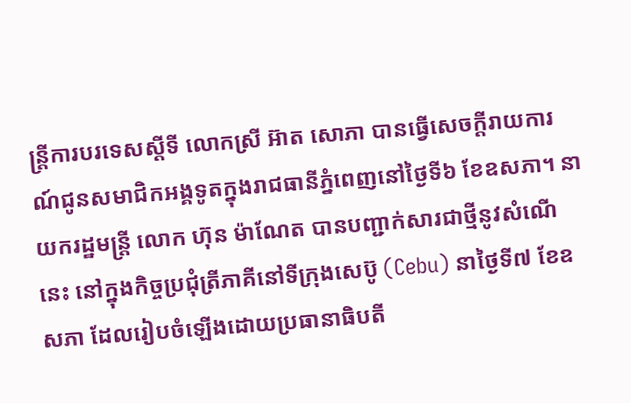ន្ត្រីការបរទេសស្តីទី លោកស្រី អ៊ាត សោភា បានធ្វើសេចក្តីរាយការណ៍ជូនសមាជិកអង្គទូតក្នុងរាជធានីភ្នំពេញនៅថ្ងៃទី៦ ខែឧសភា។ នាយករដ្ឋមន្ត្រី លោក ហ៊ុន ម៉ាណែត បានបញ្ជាក់សារជាថ្មីនូវសំណើនេះ នៅក្នុងកិច្ចប្រជុំត្រីភាគីនៅទីក្រុងសេប៊ូ (Cebu) នាថ្ងៃទី៧ ខែឧសភា ដែលរៀបចំឡើងដោយប្រធានាធិបតី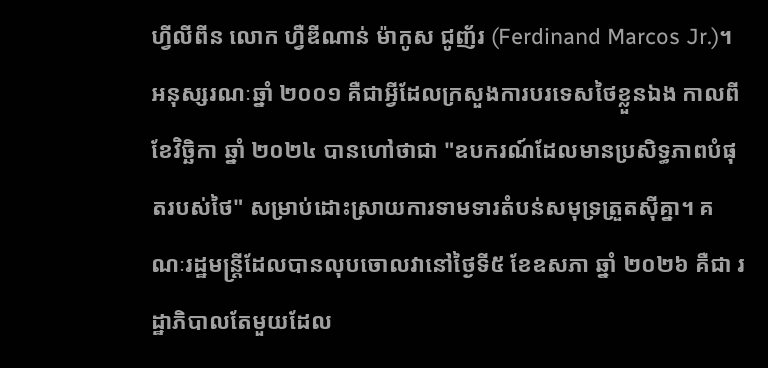ហ្វីលីពីន លោក ហ្វឺឌីណាន់ ម៉ាកូស ជូញ័រ (Ferdinand Marcos Jr.)។
អនុស្សរណៈឆ្នាំ ២០០១ គឺជាអ្វីដែលក្រសួងការបរទេសថៃខ្លួនឯង កាលពីខែវិច្ឆិកា ឆ្នាំ ២០២៤ បានហៅថាជា "ឧបករណ៍ដែលមានប្រសិទ្ធភាពបំផុតរបស់ថៃ" សម្រាប់ដោះស្រាយការទាមទារតំបន់សមុទ្រត្រួតស៊ីគ្នា។ គណៈរដ្ឋមន្ត្រីដែលបានលុបចោលវានៅថ្ងៃទី៥ ខែឧសភា ឆ្នាំ ២០២៦ គឺជា រដ្ឋាភិបាលតែមួយដែល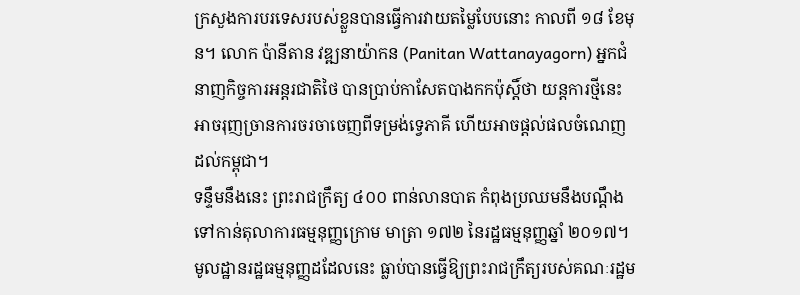ក្រសួងការបរទេសរបស់ខ្លួនបានធ្វើការវាយតម្លៃបែបនោះ កាលពី ១៨ ខែមុន។ លោក ប៉ានីតាន វឌ្ឍនាយ៉ាកន (Panitan Wattanayagorn) អ្នកជំនាញកិច្ចការអន្តរជាតិថៃ បានប្រាប់កាសែតបាងកកប៉ុស្តិ៍ថា យន្តការថ្មីនេះអាចរុញច្រានការចរចាចេញពីទម្រង់ទ្វេភាគី ហើយអាចផ្តល់ផលចំណេញដល់កម្ពុជា។
ទន្ទឹមនឹងនេះ ព្រះរាជក្រឹត្យ ៤០០ ពាន់លានបាត កំពុងប្រឈមនឹងបណ្តឹងទៅកាន់តុលាការធម្មនុញ្ញក្រោម មាត្រា ១៧២ នៃរដ្ឋធម្មនុញ្ញឆ្នាំ ២០១៧។ មូលដ្ឋានរដ្ឋធម្មនុញ្ញដដែលនេះ ធ្លាប់បានធ្វើឱ្យព្រះរាជក្រឹត្យរបស់គណៈរដ្ឋម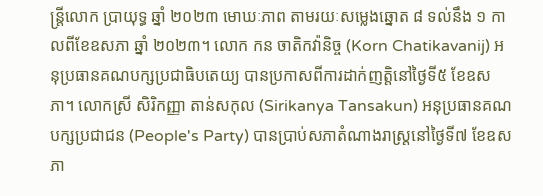ន្ត្រីលោក ប្រាយុទ្ធ ឆ្នាំ ២០២៣ មោឃៈភាព តាមរយៈសម្លេងឆ្នោត ៨ ទល់នឹង ១ កាលពីខែឧសភា ឆ្នាំ ២០២៣។ លោក កន ចាតិកវ៉ានិច្ច (Korn Chatikavanij) អនុប្រធានគណបក្សប្រជាធិបតេយ្យ បានប្រកាសពីការដាក់ញត្តិនៅថ្ងៃទី៥ ខែឧសភា។ លោកស្រី សិរិកញ្ញា តាន់សកុល (Sirikanya Tansakun) អនុប្រធានគណបក្សប្រជាជន (People's Party) បានប្រាប់សភាតំណាងរាស្ត្រនៅថ្ងៃទី៧ ខែឧសភា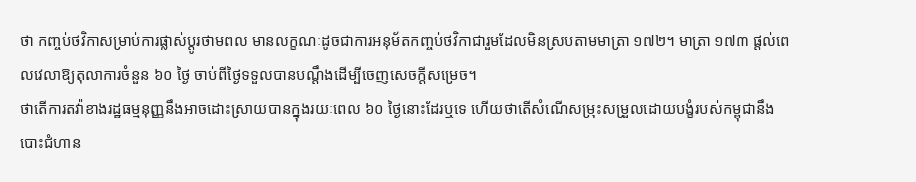ថា កញ្ចប់ថវិកាសម្រាប់ការផ្លាស់ប្តូរថាមពល មានលក្ខណៈដូចជាការអនុម័តកញ្ចប់ថវិកាជារួមដែលមិនស្របតាមមាត្រា ១៧២។ មាត្រា ១៧៣ ផ្តល់ពេលវេលាឱ្យតុលាការចំនួន ៦០ ថ្ងៃ ចាប់ពីថ្ងៃទទួលបានបណ្តឹងដើម្បីចេញសេចក្តីសម្រេច។
ថាតើការតវ៉ាខាងរដ្ឋធម្មនុញ្ញនឹងអាចដោះស្រាយបានក្នុងរយៈពេល ៦០ ថ្ងៃនោះដែរឬទេ ហើយថាតើសំណើសម្រុះសម្រួលដោយបង្ខំរបស់កម្ពុជានឹងបោះជំហាន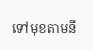ទៅមុខតាមនី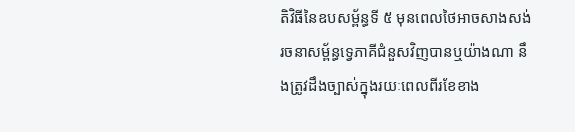តិវិធីនៃឧបសម្ព័ន្ធទី ៥ មុនពេលថៃអាចសាងសង់រចនាសម្ព័ន្ធទ្វេភាគីជំនួសវិញបានឬយ៉ាងណា នឹងត្រូវដឹងច្បាស់ក្នុងរយៈពេលពីរខែខាង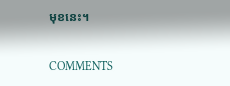មុខនេះ។

COMMENTS